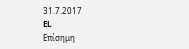31.7.2017
EL
Επίσημη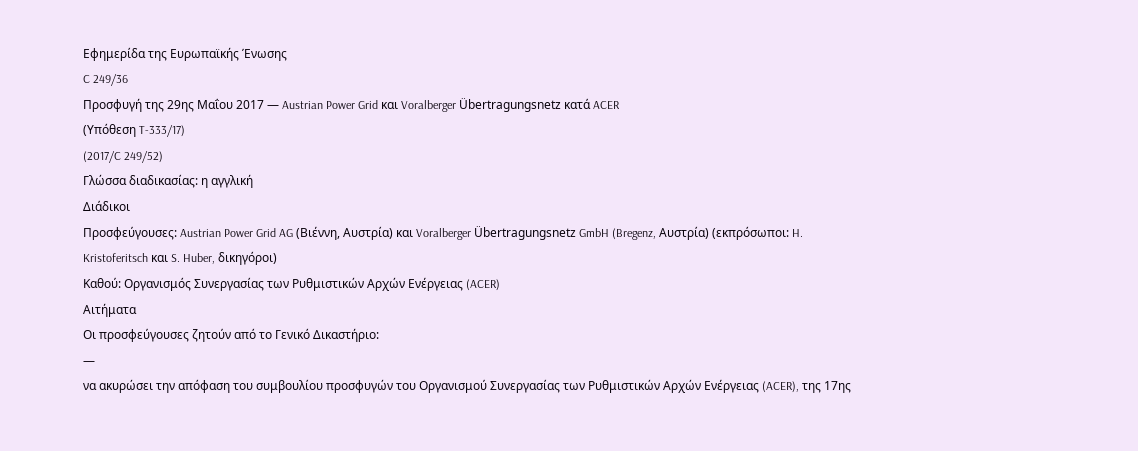Εφημερίδα της Ευρωπαϊκής Ένωσης
C 249/36
Προσφυγή της 29ης Μαΐου 2017 — Austrian Power Grid και Voralberger Übertragungsnetz κατά ACER
(Υπόθεση T-333/17)
(2017/C 249/52)
Γλώσσα διαδικασίας: η αγγλική
Διάδικοι
Προσφεύγουσες: Austrian Power Grid AG (Βιέννη, Αυστρία) και Voralberger Übertragungsnetz GmbH (Bregenz, Αυστρία) (εκπρόσωποι: H. Kristoferitsch και S. Huber, δικηγόροι)
Καθού: Οργανισμός Συνεργασίας των Ρυθμιστικών Αρχών Ενέργειας (ACER)
Αιτήματα
Οι προσφεύγουσες ζητούν από το Γενικό Δικαστήριο:
—
να ακυρώσει την απόφαση του συμβουλίου προσφυγών του Οργανισμού Συνεργασίας των Ρυθμιστικών Αρχών Ενέργειας (ACER), της 17ης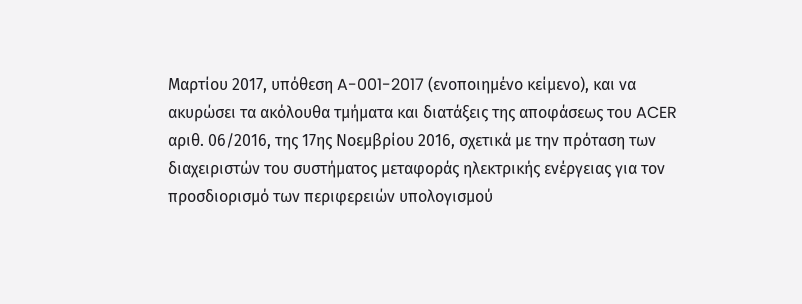Μαρτίου 2017, υπόθεση A-001-2017 (ενοποιημένο κείμενο), και να ακυρώσει τα ακόλουθα τμήματα και διατάξεις της αποφάσεως του ACER αριθ. 06/2016, της 17ης Νοεμβρίου 2016, σχετικά με την πρόταση των διαχειριστών του συστήματος μεταφοράς ηλεκτρικής ενέργειας για τον προσδιορισμό των περιφερειών υπολογισμού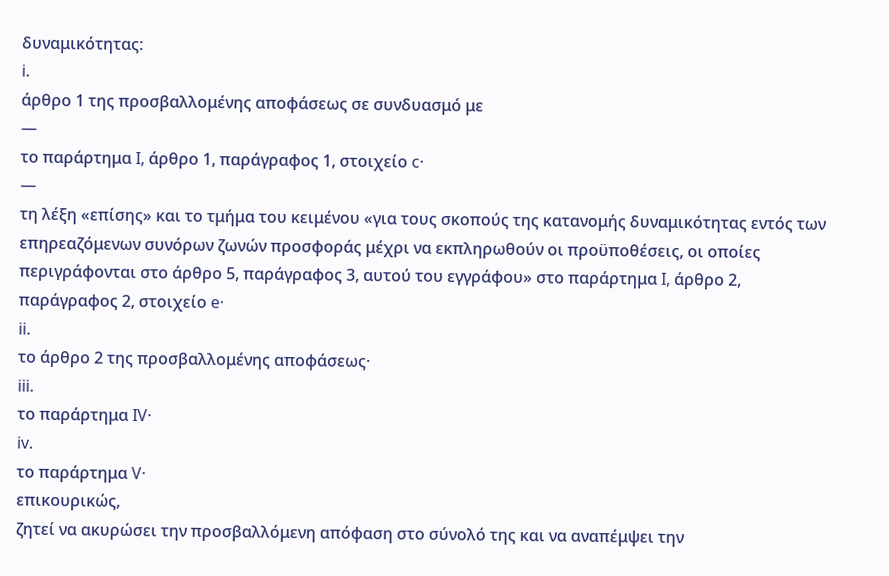δυναμικότητας:
i.
άρθρο 1 της προσβαλλομένης αποφάσεως σε συνδυασμό με
—
το παράρτημα I, άρθρο 1, παράγραφος 1, στοιχείο c·
—
τη λέξη «επίσης» και το τμήμα του κειμένου «για τους σκοπούς της κατανομής δυναμικότητας εντός των επηρεαζόμενων συνόρων ζωνών προσφοράς μέχρι να εκπληρωθούν οι προϋποθέσεις, οι οποίες περιγράφονται στο άρθρο 5, παράγραφος 3, αυτού του εγγράφου» στο παράρτημα I, άρθρο 2, παράγραφος 2, στοιχείο e·
ii.
το άρθρο 2 της προσβαλλομένης αποφάσεως·
iii.
το παράρτημα IV·
iv.
το παράρτημα V·
επικουρικώς,
ζητεί να ακυρώσει την προσβαλλόμενη απόφαση στο σύνολό της και να αναπέμψει την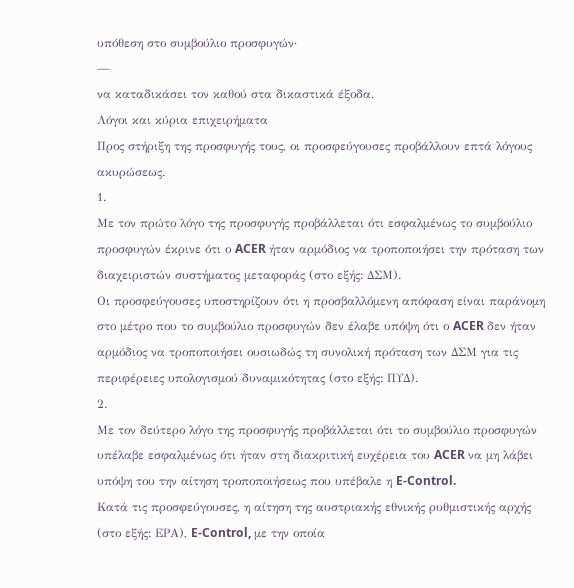υπόθεση στο συμβούλιο προσφυγών·
—
να καταδικάσει τον καθού στα δικαστικά έξοδα.
Λόγοι και κύρια επιχειρήματα
Προς στήριξη της προσφυγής τους, οι προσφεύγουσες προβάλλουν επτά λόγους ακυρώσεως.
1.
Με τον πρώτο λόγο της προσφυγής προβάλλεται ότι εσφαλμένως το συμβούλιο προσφυγών έκρινε ότι ο ACER ήταν αρμόδιος να τροποποιήσει την πρόταση των διαχειριστών συστήματος μεταφοράς (στο εξής: ΔΣΜ).
Οι προσφεύγουσες υποστηρίζουν ότι η προσβαλλόμενη απόφαση είναι παράνομη στο μέτρο που το συμβούλιο προσφυγών δεν έλαβε υπόψη ότι ο ACER δεν ήταν αρμόδιος να τροποποιήσει ουσιωδώς τη συνολική πρόταση των ΔΣΜ για τις περιφέρειες υπολογισμού δυναμικότητας (στο εξής: ΠΥΔ).
2.
Με τον δεύτερο λόγο της προσφυγής προβάλλεται ότι το συμβούλιο προσφυγών υπέλαβε εσφαλμένως ότι ήταν στη διακριτική ευχέρεια του ACER να μη λάβει υπόψη του την αίτηση τροποποιήσεως που υπέβαλε η E-Control.
Κατά τις προσφεύγουσες, η αίτηση της αυστριακής εθνικής ρυθμιστικής αρχής (στο εξής: ΕΡΑ), E-Control, με την οποία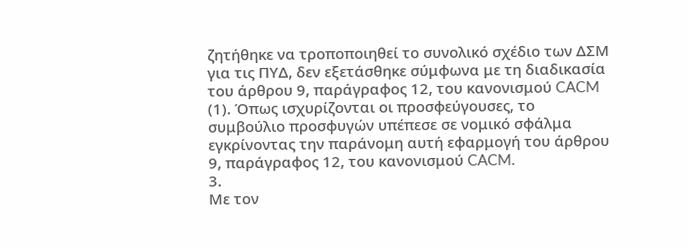ζητήθηκε να τροποποιηθεί το συνολικό σχέδιο των ΔΣΜ για τις ΠΥΔ, δεν εξετάσθηκε σύμφωνα με τη διαδικασία του άρθρου 9, παράγραφος 12, του κανονισμού CACM (1). Όπως ισχυρίζονται οι προσφεύγουσες, το συμβούλιο προσφυγών υπέπεσε σε νομικό σφάλμα εγκρίνοντας την παράνομη αυτή εφαρμογή του άρθρου 9, παράγραφος 12, του κανονισμού CACM.
3.
Με τον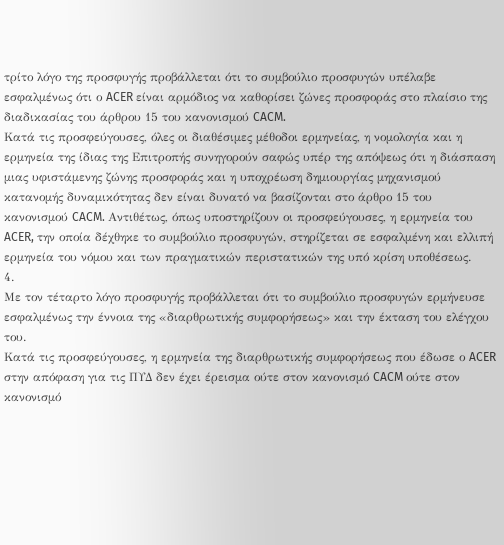τρίτο λόγο της προσφυγής προβάλλεται ότι το συμβούλιο προσφυγών υπέλαβε εσφαλμένως ότι ο ACER είναι αρμόδιος να καθορίσει ζώνες προσφοράς στο πλαίσιο της διαδικασίας του άρθρου 15 του κανονισμού CACM.
Κατά τις προσφεύγουσες, όλες οι διαθέσιμες μέθοδοι ερμηνείας, η νομολογία και η ερμηνεία της ίδιας της Επιτροπής συνηγορούν σαφώς υπέρ της απόψεως ότι η διάσπαση μιας υφιστάμενης ζώνης προσφοράς και η υποχρέωση δημιουργίας μηχανισμού κατανομής δυναμικότητας δεν είναι δυνατό να βασίζονται στο άρθρο 15 του κανονισμού CACM. Αντιθέτως, όπως υποστηρίζουν οι προσφεύγουσες, η ερμηνεία του ACER, την οποία δέχθηκε το συμβούλιο προσφυγών, στηρίζεται σε εσφαλμένη και ελλιπή ερμηνεία του νόμου και των πραγματικών περιστατικών της υπό κρίση υποθέσεως.
4.
Με τον τέταρτο λόγο προσφυγής προβάλλεται ότι το συμβούλιο προσφυγών ερμήνευσε εσφαλμένως την έννοια της «διαρθρωτικής συμφορήσεως» και την έκταση του ελέγχου του.
Κατά τις προσφεύγουσες, η ερμηνεία της διαρθρωτικής συμφορήσεως που έδωσε ο ACER στην απόφαση για τις ΠΥΔ δεν έχει έρεισμα ούτε στον κανονισμό CACM ούτε στον κανονισμό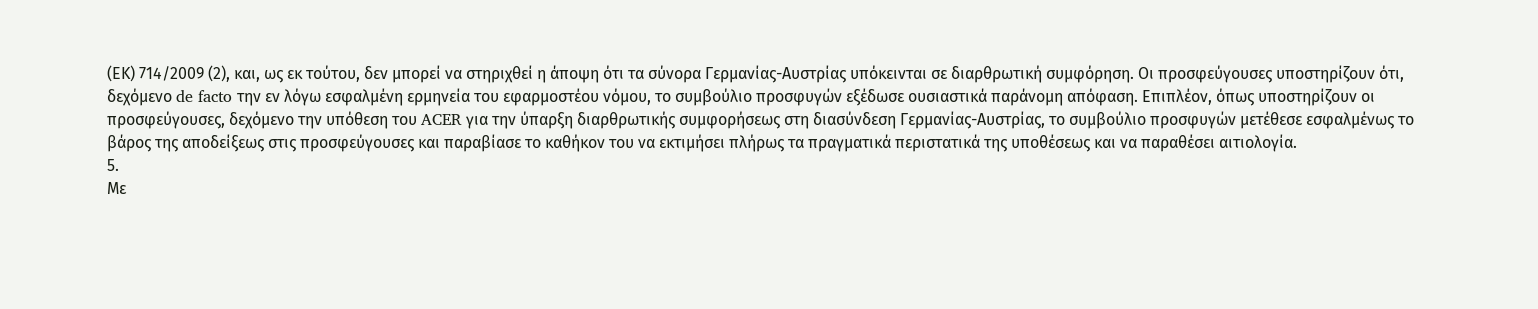(ΕΚ) 714/2009 (2), και, ως εκ τούτου, δεν μπορεί να στηριχθεί η άποψη ότι τα σύνορα Γερμανίας-Αυστρίας υπόκεινται σε διαρθρωτική συμφόρηση. Οι προσφεύγουσες υποστηρίζουν ότι, δεχόμενο de facto την εν λόγω εσφαλμένη ερμηνεία του εφαρμοστέου νόμου, το συμβούλιο προσφυγών εξέδωσε ουσιαστικά παράνομη απόφαση. Επιπλέον, όπως υποστηρίζουν οι προσφεύγουσες, δεχόμενο την υπόθεση του ACER για την ύπαρξη διαρθρωτικής συμφορήσεως στη διασύνδεση Γερμανίας-Αυστρίας, το συμβούλιο προσφυγών μετέθεσε εσφαλμένως το βάρος της αποδείξεως στις προσφεύγουσες και παραβίασε το καθήκον του να εκτιμήσει πλήρως τα πραγματικά περιστατικά της υποθέσεως και να παραθέσει αιτιολογία.
5.
Με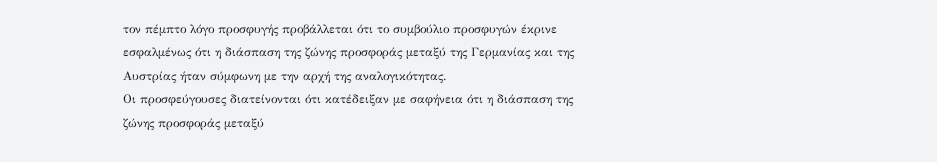τον πέμπτο λόγο προσφυγής προβάλλεται ότι το συμβούλιο προσφυγών έκρινε εσφαλμένως ότι η διάσπαση της ζώνης προσφοράς μεταξύ της Γερμανίας και της Αυστρίας ήταν σύμφωνη με την αρχή της αναλογικότητας.
Οι προσφεύγουσες διατείνονται ότι κατέδειξαν με σαφήνεια ότι η διάσπαση της ζώνης προσφοράς μεταξύ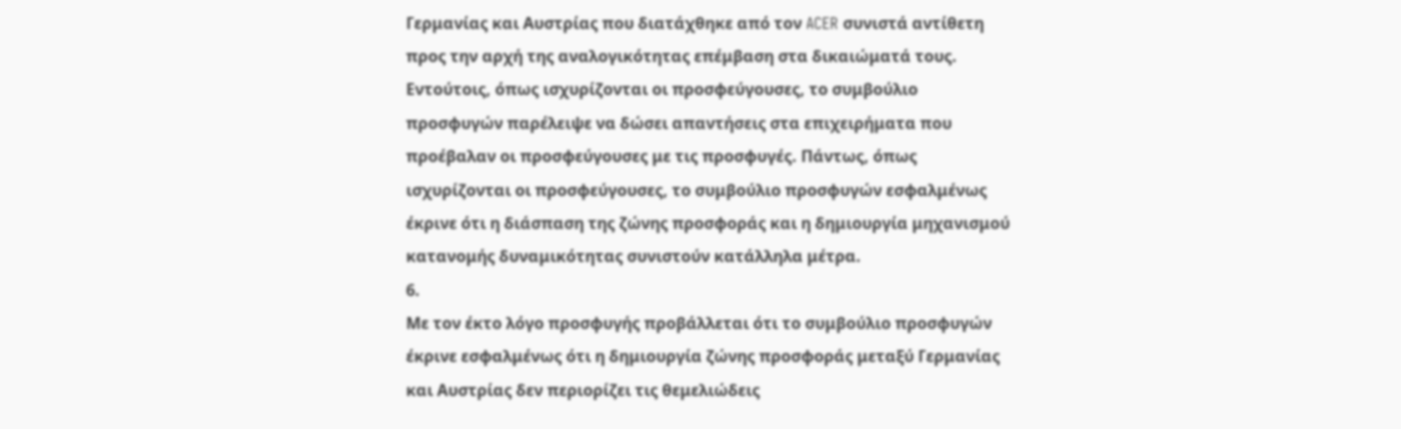Γερμανίας και Αυστρίας που διατάχθηκε από τον ACER συνιστά αντίθετη προς την αρχή της αναλογικότητας επέμβαση στα δικαιώματά τους. Εντούτοις, όπως ισχυρίζονται οι προσφεύγουσες, το συμβούλιο προσφυγών παρέλειψε να δώσει απαντήσεις στα επιχειρήματα που προέβαλαν οι προσφεύγουσες με τις προσφυγές. Πάντως, όπως ισχυρίζονται οι προσφεύγουσες, το συμβούλιο προσφυγών εσφαλμένως έκρινε ότι η διάσπαση της ζώνης προσφοράς και η δημιουργία μηχανισμού κατανομής δυναμικότητας συνιστούν κατάλληλα μέτρα.
6.
Με τον έκτο λόγο προσφυγής προβάλλεται ότι το συμβούλιο προσφυγών έκρινε εσφαλμένως ότι η δημιουργία ζώνης προσφοράς μεταξύ Γερμανίας και Αυστρίας δεν περιορίζει τις θεμελιώδεις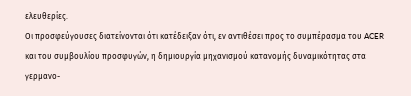ελευθερίες.
Οι προσφεύγουσες διατείνονται ότι κατέδειξαν ότι, εν αντιθέσει προς το συμπέρασμα του ACER και του συμβουλίου προσφυγών, η δημιουργία μηχανισμού κατανομής δυναμικότητας στα γερμανο-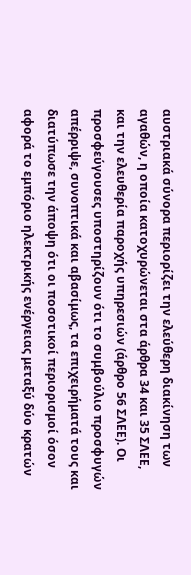αυστριακά σύνορα περιορίζει την ελεύθερη διακίνηση των αγαθών, η οποία κατοχυρώνεται στα άρθρα 34 και 35 ΣΛΕΕ, και την ελευθερία παροχής υπηρεσιών (άρθρο 56 ΣΛΕΕ). Οι προσφεύγουσες υποστηρίζουν ότι το συμβούλιο προσφυγών απέρριψε, συνοπτικά και αβασίμως, τα επιχειρήματά τους και διατύπωσε την άποψη ότι οι ποσοτικοί περιορισμοί όσον αφορά το εμπόριο ηλεκτρικής ενέργειας μεταξύ δύο κρατών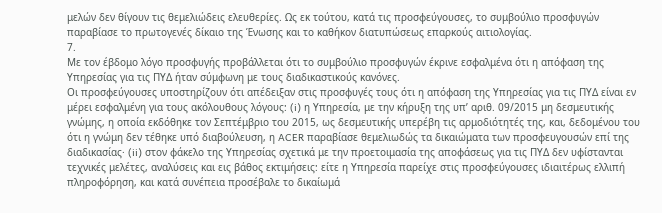μελών δεν θίγουν τις θεμελιώδεις ελευθερίες. Ως εκ τούτου, κατά τις προσφεύγουσες, το συμβούλιο προσφυγών παραβίασε το πρωτογενές δίκαιο της Ένωσης και το καθήκον διατυπώσεως επαρκούς αιτιολογίας.
7.
Με τον έβδομο λόγο προσφυγής προβάλλεται ότι το συμβούλιο προσφυγών έκρινε εσφαλμένα ότι η απόφαση της Υπηρεσίας για τις ΠΥΔ ήταν σύμφωνη με τους διαδικαστικούς κανόνες.
Οι προσφεύγουσες υποστηρίζουν ότι απέδειξαν στις προσφυγές τους ότι η απόφαση της Υπηρεσίας για τις ΠΥΔ είναι εν μέρει εσφαλμένη για τους ακόλουθους λόγους: (i) η Υπηρεσία, με την κήρυξη της υπ’ αριθ. 09/2015 μη δεσμευτικής γνώμης, η οποία εκδόθηκε τον Σεπτέμβριο του 2015, ως δεσμευτικής υπερέβη τις αρμοδιότητές της, και, δεδομένου του ότι η γνώμη δεν τέθηκε υπό διαβούλευση, η ACER παραβίασε θεμελιωδώς τα δικαιώματα των προσφευγουσών επί της διαδικασίας· (ii) στον φάκελο της Υπηρεσίας σχετικά με την προετοιμασία της αποφάσεως για τις ΠΥΔ δεν υφίστανται τεχνικές μελέτες, αναλύσεις και εις βάθος εκτιμήσεις: είτε η Υπηρεσία παρείχε στις προσφεύγουσες ιδιαιτέρως ελλιπή πληροφόρηση, και κατά συνέπεια προσέβαλε το δικαίωμά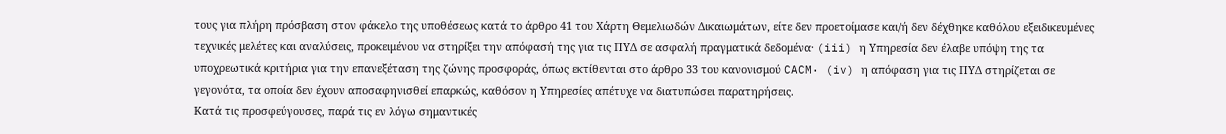τους για πλήρη πρόσβαση στον φάκελο της υποθέσεως κατά το άρθρο 41 του Χάρτη Θεμελιωδών Δικαιωμάτων, είτε δεν προετοίμασε και/ή δεν δέχθηκε καθόλου εξειδικευμένες τεχνικές μελέτες και αναλύσεις, προκειμένου να στηρίξει την απόφασή της για τις ΠΥΔ σε ασφαλή πραγματικά δεδομένα· (iii) η Υπηρεσία δεν έλαβε υπόψη της τα υποχρεωτικά κριτήρια για την επανεξέταση της ζώνης προσφοράς, όπως εκτίθενται στο άρθρο 33 του κανονισμού CACM· (iv) η απόφαση για τις ΠΥΔ στηρίζεται σε γεγονότα, τα οποία δεν έχουν αποσαφηνισθεί επαρκώς, καθόσον η Υπηρεσίες απέτυχε να διατυπώσει παρατηρήσεις.
Κατά τις προσφεύγουσες, παρά τις εν λόγω σημαντικές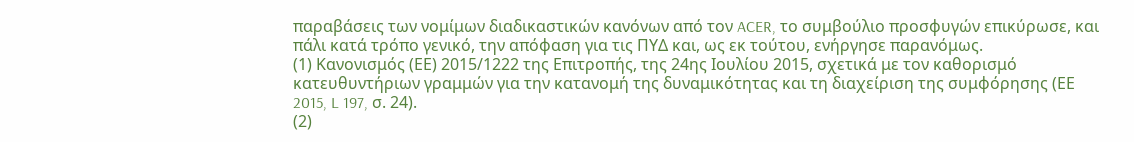παραβάσεις των νομίμων διαδικαστικών κανόνων από τον ACER, το συμβούλιο προσφυγών επικύρωσε, και πάλι κατά τρόπο γενικό, την απόφαση για τις ΠΥΔ και, ως εκ τούτου, ενήργησε παρανόμως.
(1) Κανονισμός (ΕΕ) 2015/1222 της Επιτροπής, της 24ης Ιουλίου 2015, σχετικά με τον καθορισμό κατευθυντήριων γραμμών για την κατανομή της δυναμικότητας και τη διαχείριση της συμφόρησης (ΕΕ 2015, L 197, σ. 24).
(2)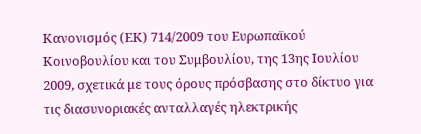Κανονισμός (ΕΚ) 714/2009 του Ευρωπαϊκού Κοινοβουλίου και του Συμβουλίου, της 13ης Ιουλίου 2009, σχετικά με τους όρους πρόσβασης στο δίκτυο για τις διασυνοριακές ανταλλαγές ηλεκτρικής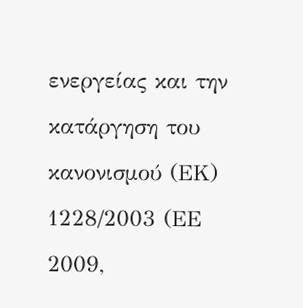ενεργείας και την κατάργηση του κανονισμού (ΕΚ) 1228/2003 (ΕΕ 2009,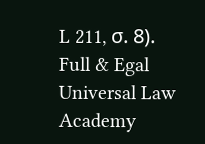L 211, σ. 8).
Full & Egal Universal Law Academy